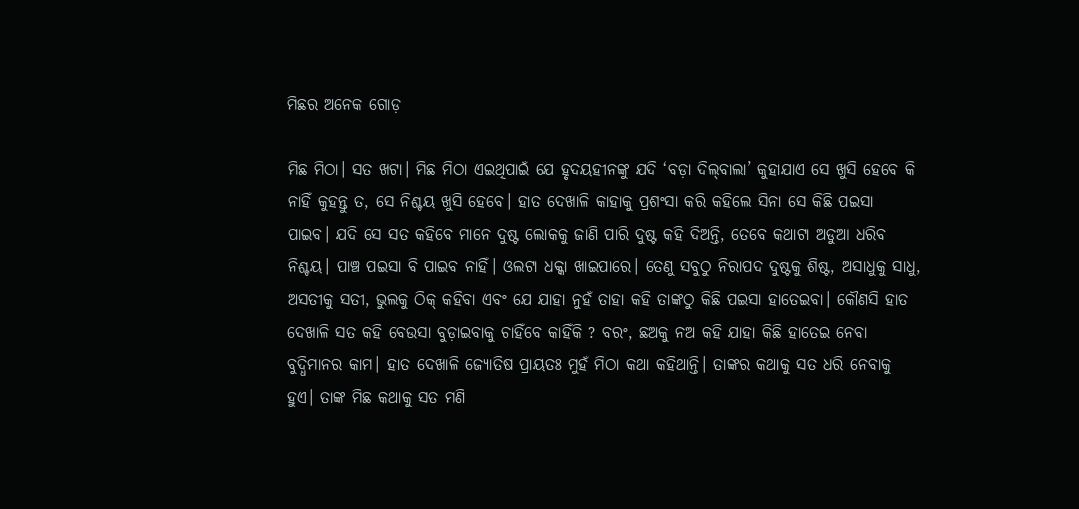ମିଛର ଅନେକ ଗୋଡ଼

ମିଛ ମିଠା। ସତ ଖଟା। ମିଛ ମିଠା ଏଇଥିପାଇଁ ଯେ ହୃଦୟହୀନଙ୍କୁ ଯଦି ‘ବଡ଼ା ଦିଲ୍‌ବାଲା’ କୁହାଯାଏ ସେ ଖୁସି ହେବେ କି ନାହିଁ କୁହନ୍ତୁ ତ, ସେ ନିଶ୍ଚୟ ଖୁସି ହେବେ। ହାତ ଦେଖାଳି କାହାକୁ ପ୍ରଶଂସା କରି କହିଲେ ସିନା ସେ କିଛି ପଇସା ପାଇବ। ଯଦି ସେ ସତ କହିବେ ମାନେ ଦୁଷ୍ଟ ଲୋକକୁ ଜାଣି ପାରି ଦୁଷ୍ଟ କହି ଦିଅନ୍ତି, ତେବେ କଥାଟା ଅଡୁଆ ଧରିବ ନିଶ୍ଚୟ। ପାଞ୍ଚ ପଇସା ବି ପାଇବ ନାହିଁ। ଓଲଟା ଧକ୍କା ଖାଇପାରେ। ତେଣୁ ସବୁଠୁ ନିରାପଦ ଦୁଷ୍ଟକୁ ଶିଷ୍ଟ, ଅସାଧୁକୁ ସାଧୁ, ଅସତୀକୁ ସତୀ, ଭୁଲକୁ ଠିକ୍‌ କହିବା ଏବଂ ଯେ ଯାହା ନୁହଁ ତାହା କହି ତାଙ୍କଠୁ କିଛି ପଇସା ହାତେଇବା। କୌଣସି ହାତ ଦେଖାଳି ସତ କହି ବେଉସା ବୁଡ଼ାଇବାକୁ ଚାହିଁବେ କାହିଁକି ? ବରଂ, ଛଅକୁ ନଅ କହି ଯାହା କିଛି ହାତେଇ ନେବା ବୁଦ୍ଧିମାନର କାମ। ହାତ ଦେଖାଳି ଜ୍ୟୋତିଷ ପ୍ରାୟତଃ ମୁହଁ ମିଠା କଥା କହିଥାନ୍ତି। ତାଙ୍କର କଥାକୁ ସତ ଧରି ନେବାକୁ ହୁଏ। ତାଙ୍କ ମିଛ କଥାକୁ ସତ ମଣି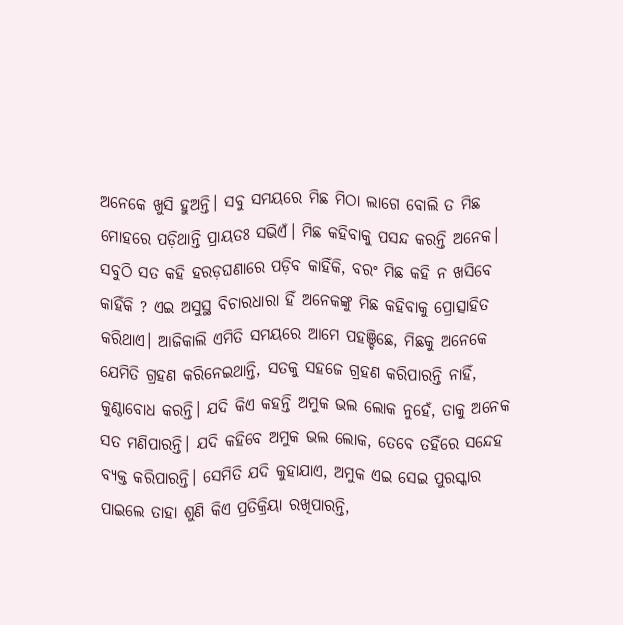ଅନେକେ ଖୁସି ହୁଅନ୍ତି। ସବୁ ସମୟରେ ମିଛ ମିଠା ଲାଗେ ବୋଲି ତ ମିଛ ମୋହରେ ପଡ଼ିଥାନ୍ତି ପ୍ରାୟତଃ ସଭିଏଁ। ମିଛ କହିବାକୁ ପସନ୍ଦ କରନ୍ତି ଅନେକ। ସବୁଠି ସତ କହି ହରଡ଼ଘଣାରେ ପଡ଼ିବ କାହିଁକି, ବରଂ ମିଛ କହି ନ ଖସିବେ କାହିଁକି ? ଏଇ ଅସୁସ୍ଥ ବିଚାରଧାରା ହିଁ ଅନେକଙ୍କୁ ମିଛ କହିବାକୁ ପ୍ରୋତ୍ସାହିତ କରିଥାଏ। ଆଜିକାଲି ଏମିତି ସମୟରେ ଆମେ ପହଞ୍ଚିଛେ, ମିଛକୁ ଅନେକେ ଯେମିତି ଗ୍ରହଣ କରିନେଇଥାନ୍ତି, ସତକୁ ସହଜେ ଗ୍ରହଣ କରିପାରନ୍ତି ନାହିଁ, କୁଣ୍ଠାବୋଧ କରନ୍ତି। ଯଦି କିଏ କହନ୍ତି ଅମୁକ ଭଲ ଲୋକ ନୁହେଁ, ତାକୁ ଅନେକ ସତ ମଣିପାରନ୍ତି। ଯଦି କହିବେ ଅମୁକ ଭଲ ଲୋକ, ତେବେ ତହିଁରେ ସନ୍ଦେହ ବ୍ୟକ୍ତ କରିପାରନ୍ତି। ସେମିତି ଯଦି କୁହାଯାଏ, ଅମୁକ ଏଇ ସେଇ ପୁରସ୍କାର ପାଇଲେ ତାହା ଶୁଣି କିଏ ପ୍ରତିକ୍ରିୟା ରଖିପାରନ୍ତି,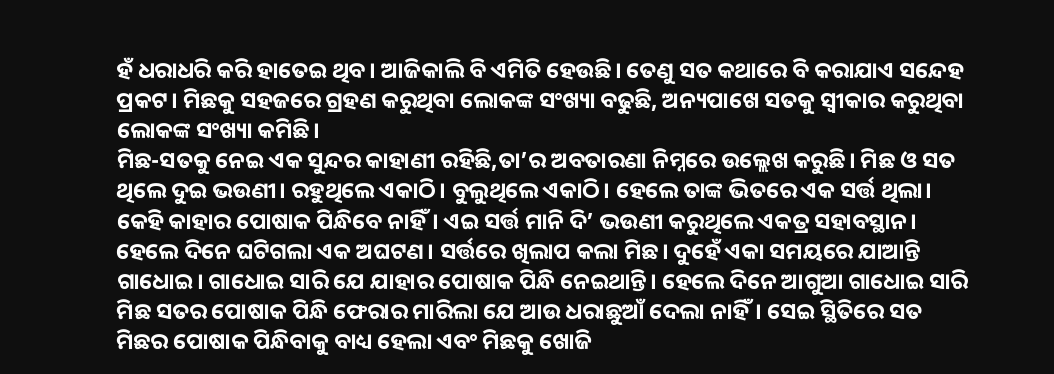ହଁ ଧରାଧରି କରି ହାତେଇ ଥିବ। ଆଜିକାଲି ବି ଏମିତି ହେଉଛି। ତେଣୁ ସତ କଥାରେ ବି କରାଯାଏ ସନ୍ଦେହ ପ୍ରକଟ। ମିଛକୁ ସହଜରେ ଗ୍ରହଣ କରୁଥିବା ଲୋକଙ୍କ ସଂଖ୍ୟା ବଢୁଛି, ଅନ୍ୟପାଖେ ସତକୁ ସ୍ବୀକାର କରୁଥିବା ଲୋକଙ୍କ ସଂଖ୍ୟା କମିଛି।
ମିଛ-ସତକୁ ନେଇ ଏକ ସୁନ୍ଦର କାହାଣୀ ରହିଛି,ତା’ର ଅବତାରଣା ନିମ୍ନରେ ଉଲ୍ଲେଖ କରୁଛି। ମିଛ ଓ ସତ ଥିଲେ ଦୁଇ ଭଉଣୀ। ରହୁଥିଲେ ଏକାଠି। ବୁଲୁଥିଲେ ଏକାଠି। ହେଲେ ତାଙ୍କ ଭିତରେ ଏକ ସର୍ତ୍ତ ଥିଲା। କେହି କାହାର ପୋଷାକ ପିନ୍ଧିବେ ନାହିଁ। ଏଇ ସର୍ତ୍ତ ମାନି ଦି’ ଭଉଣୀ କରୁଥିଲେ ଏକତ୍ର ସହାବସ୍ଥାନ। ହେଲେ ଦିନେ ଘଟିଗଲା ଏକ ଅଘଟଣ। ସର୍ତ୍ତରେ ଖିଲାପ କଲା ମିଛ। ଦୁହେଁ ଏକା ସମୟରେ ଯାଆନ୍ତି ଗାଧୋଇ। ଗାଧୋଇ ସାରି ଯେ ଯାହାର ପୋଷାକ ପିନ୍ଧି ନେଇଥାନ୍ତି। ହେଲେ ଦିନେ ଆଗୁଆ ଗାଧୋଇ ସାରି ମିଛ ସତର ପୋଷାକ ପିନ୍ଧି ଫେରାର ମାରିଲା ଯେ ଆଉ ଧରାଛୁଆଁ ଦେଲା ନାହିଁ। ସେଇ ସ୍ଥିତିରେ ସତ ମିଛର ପୋଷାକ ପିନ୍ଧିବାକୁ ବାଧ୍ୟ ହେଲା ଏବଂ ମିଛକୁ ଖୋଜି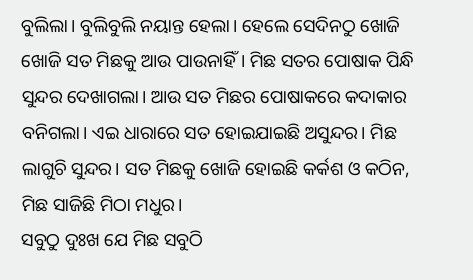ବୁଲିଲା। ବୁଲିବୁଲି ନୟାନ୍ତ ହେଲା। ହେଲେ ସେଦିନଠୁ ଖୋଜି ଖୋଜି ସତ ମିଛକୁ ଆଉ ପାଉନାହିଁ। ମିଛ ସତର ପୋଷାକ ପିନ୍ଧି ସୁନ୍ଦର ଦେଖାଗଲା। ଆଉ ସତ ମିଛର ପୋଷାକରେ କଦାକାର ବନିଗଲା। ଏଇ ଧାରାରେ ସତ ହୋଇଯାଇଛି ଅସୁନ୍ଦର। ମିଛ ଲାଗୁଚି ସୁନ୍ଦର। ସତ ମିଛକୁ ଖୋଜି ହୋଇଛି କର୍କଶ ଓ କଠିନ, ମିଛ ସାଜିଛି ମିଠା ମଧୁର।
ସବୁଠୁ ଦୁଃଖ ଯେ ମିଛ ସବୁଠି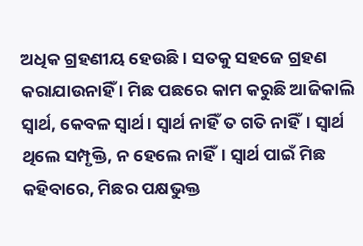ଅଧିକ ଗ୍ରହଣୀୟ ହେଉଛି। ସତକୁ ସହଜେ ଗ୍ରହଣ କରାଯାଉନାହିଁ । ମିଛ ପଛରେ କାମ କରୁଛି ଆଜିକାଲି ସ୍ବାର୍ଥ, କେବଳ ସ୍ବାର୍ଥ। ସ୍ବାର୍ଥ ନାହିଁ ତ ଗତି ନାହିଁ। ସ୍ବାର୍ଥ ଥିଲେ ସମ୍ପୃକ୍ତି, ନ ହେଲେ ନାହିଁ। ସ୍ବାର୍ଥ ପାଇଁ ମିଛ କହିବାରେ, ମିଛର ପକ୍ଷଭୁକ୍ତ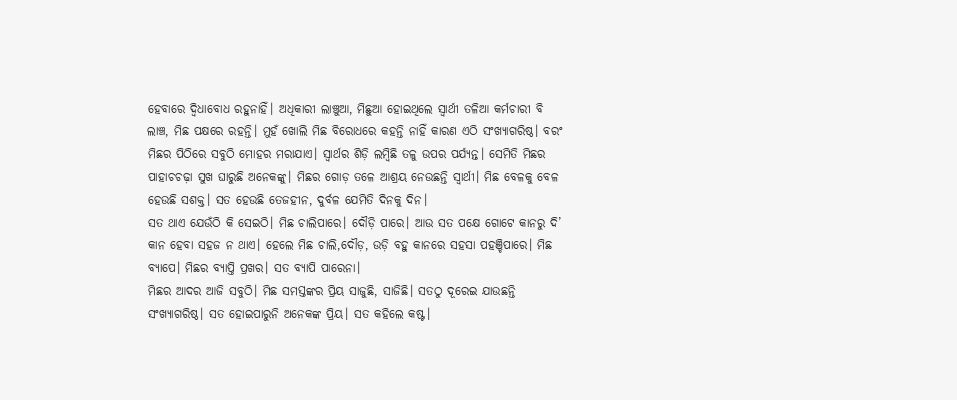ହେବାରେ ଦ୍ୱିଧାବୋଧ ରହୁନାହିଁ। ଅଧିକାରୀ ଲାଞ୍ଚୁଆ, ମିଛୁଆ ହୋଇଥିଲେ ସ୍ବାର୍ଥୀ ତଳିଆ କର୍ମଚାରୀ ବି ଲାଞ୍ଚ, ମିଛ ପକ୍ଷରେ ରହନ୍ତି। ମୁହଁ ଖୋଲି ମିଛ ବିରୋଧରେ କହନ୍ତି ନାହିଁ କାରଣ ଏଠି ସଂଖ୍ୟାଗରିଷ୍ଠ। ବରଂ ମିଛର ପିଠିରେ ସବୁଠି ମୋହର ମରାଯାଏ। ସ୍ବାର୍ଥର ଶିଡ଼ି ଲମ୍ବିଛି ତଳୁ ଉପର ପର୍ଯ୍ୟନ୍ତ। ସେମିତି ମିଛର ପାହାଚଚଢ଼ା ସୁଖ ଘାରୁଛି ଅନେକଙ୍କୁ। ମିଛର ଗୋଡ଼ ତଳେ ଆଶ୍ରୟ ନେଉଛନ୍ତି ସ୍ବାର୍ଥୀ। ମିଛ ବେଳକୁ ବେଳ ହେଉଛି ସଶକ୍ତ। ସତ ହେଉଛି ତେଜହୀନ, ଦୁର୍ବଳ ଯେମିତି ଦିନକୁ ଦିନ।
ସତ ଥାଏ ଯେଉଁଠି କି ସେଇଠି। ମିଛ ଚାଲିପାରେ। ଦୌଡ଼ି ପାରେ। ଆଉ ସତ ପକ୍ଷେ ଗୋଟେ କାନରୁ ଦି’ କାନ ହେବା ସହଜ ନ ଥାଏ। ହେଲେ ମିଛ ଚାଲି,ଦୌଡ଼, ଉଡ଼ି ବହୁ କାନରେ ସହସା ପହଞ୍ଚିପାରେ। ମିଛ ବ୍ୟାପେ। ମିଛର ବ୍ୟାପ୍ତି ପ୍ରଖର। ସତ ବ୍ୟାପି ପାରେନା।
ମିଛର ଆଦର ଆଜି ସବୁଠି। ମିଛ ସମସ୍ତଙ୍କର ପ୍ରିୟ ସାଜୁଛି, ସାଜିଛି। ସତଠୁ ଦୂରେଇ ଯାଉଛନ୍ତି ସଂଖ୍ୟାଗରିଷ୍ଠ। ସତ ହୋଇପାରୁନି ଅନେକଙ୍କ ପ୍ରିୟ। ସତ କହିଲେ କଷ୍ଟ।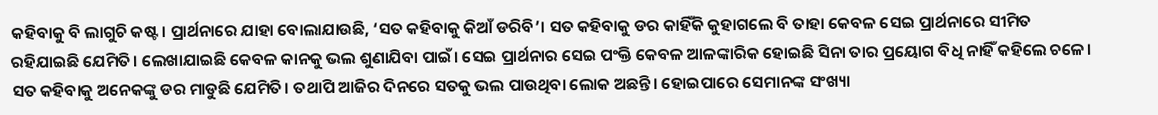କହିବାକୁ ବି ଲାଗୁଚି କଷ୍ଟ। ପ୍ରାର୍ଥନାରେ ଯାହା ବୋଲାଯାଉଛି, ‘ସତ କହିବାକୁ କିଆଁ ଡରିବି’। ସତ କହିବାକୁ ଡର କାହିଁକି କୁହାଗଲେ ବି ତାହା କେବଳ ସେଇ ପ୍ରାର୍ଥନାରେ ସୀମିତ ରହିଯାଇଛି ଯେମିତି। ଲେଖାଯାଇଛି କେବଳ କାନକୁ ଭଲ ଶୁଣାଯିବା ପାଇଁ। ସେଇ ପ୍ରାର୍ଥନାର ସେଇ ପଂକ୍ତି କେବଳ ଆଳଙ୍କାରିକ ହୋଇଛି ସିନା ତାର ପ୍ରୟୋଗ ବିଧି ନାହିଁ କହିଲେ ଚଳେ। ସତ କହିବାକୁ ଅନେକଙ୍କୁ ଡର ମାଡୁଛି ଯେମିତି। ତଥାପି ଆଜିର ଦିନରେ ସତକୁ ଭଲ ପାଉଥିବା ଲୋକ ଅଛନ୍ତି। ହୋଇପାରେ ସେମାନଙ୍କ ସଂଖ୍ୟା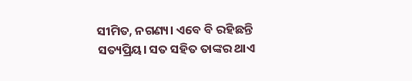ସୀମିତ, ନଗଣ୍ୟ। ଏବେ ବି ରହିଛନ୍ତି ସତ୍ୟପ୍ରିୟ। ସତ ସହିତ ତାଙ୍କର ଥାଏ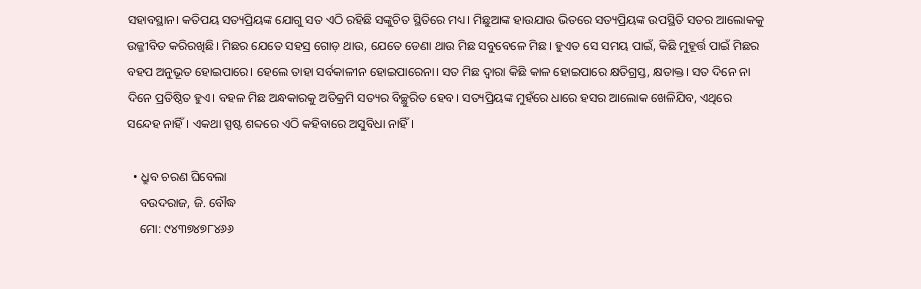ସହାବସ୍ଥାନ। କତିପୟ ସତ୍ୟପ୍ରିୟଙ୍କ ଯୋଗୁ ସତ ଏଠି ରହିଛି ସଙ୍କୁଚିତ ସ୍ଥିତିରେ ମଧ୍ୟ। ମିଛୁଆଙ୍କ ହାଉଯାଉ ଭିତରେ ସତ୍ୟପ୍ରିୟଙ୍କ ଉପସ୍ଥିତି ସତର ଆଲୋକକୁ ଉଜ୍ଜୀବିତ କରିରଖିଛି। ମିଛର ଯେତେ ସହସ୍ର ଗୋଡ଼ ଥାଉ, ଯେତେ ଡେଣା ଥାଉ ମିଛ ସବୁବେଳେ ମିଛ। ହୁଏତ ସେ ସମୟ ପାଇଁ, କିଛି ମୁହୂର୍ତ୍ତ ପାଇଁ ମିଛର ବହପ ଅନୁଭୂତ ହୋଇପାରେ। ହେଲେ ତାହା ସର୍ବକାଳୀନ ହୋଇପାରେନା। ସତ ମିଛ ଦ୍ୱାରା କିଛି କାଳ ହୋଇପାରେ କ୍ଷତିଗ୍ରସ୍ତ, କ୍ଷତାକ୍ତ। ସତ ଦିନେ ନା ଦିନେ ପ୍ରତିଷ୍ଠିତ ହୁଏ। ବହଳ ମିଛ ଅନ୍ଧକାରକୁ ଅତିକ୍ରମି ସତ୍ୟର ବିଚ୍ଛୁରିତ ହେବ। ସତ୍ୟପ୍ରିୟଙ୍କ ମୁହଁରେ ଧାରେ ହସର ଆଲୋକ ଖେଳିଯିବ, ଏଥିରେ ସନ୍ଦେହ ନାହିଁ। ଏକଥା ସ୍ପଷ୍ଟ ଶବ୍ଦରେ ଏଠି କହିବାରେ ଅସୁବିଧା ନାହିଁ।

  • ଧ୍ରୁବ ଚରଣ ଘିବେଲା
    ବଉଦରାଜ, ଜି. ବୌଦ୍ଧ
    ମୋ: ୯୪୩୭୪୭୮୪୬୬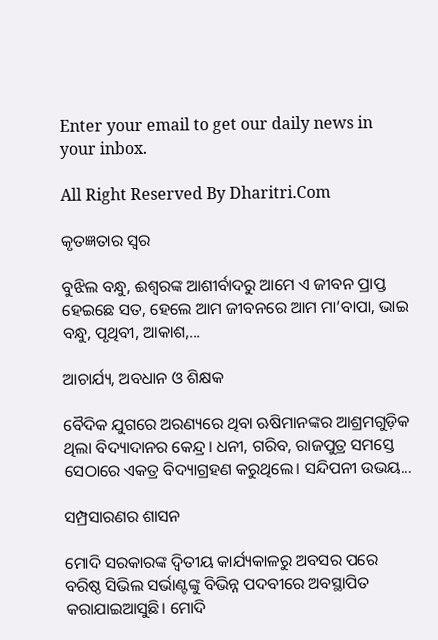Enter your email to get our daily news in your inbox.

All Right Reserved By Dharitri.Com

କୃତଜ୍ଞତାର ସ୍ବର

ବୁଝିଲ ବନ୍ଧୁ, ଈଶ୍ବରଙ୍କ ଆଶୀର୍ବାଦରୁ ଆମେ ଏ ଜୀବନ ପ୍ରାପ୍ତ ହେଇଛେ ସତ, ହେଲେ ଆମ ଜୀବନରେ ଆମ ମା’ବାପା, ଭାଇ ବନ୍ଧୁ, ପୃଥିବୀ, ଆକାଶ,...

ଆଚାର୍ଯ୍ୟ, ଅବଧାନ ଓ ଶିକ୍ଷକ

ବୈଦିକ ଯୁଗରେ ଅରଣ୍ୟରେ ଥିବା ଋଷିମାନଙ୍କର ଆଶ୍ରମଗୁଡ଼ିକ ଥିଲା ବିଦ୍ୟାଦାନର କେନ୍ଦ୍ର। ଧନୀ, ଗରିବ, ରାଜପୁତ୍ର ସମସ୍ତେ ସେଠାରେ ଏକତ୍ର ବିଦ୍ୟାଗ୍ରହଣ କରୁଥିଲେ। ସନ୍ଦିପନୀ ଉଭୟ...

ସମ୍ପ୍ରସାରଣର ଶାସନ

ମୋଦି ସରକାରଙ୍କ ଦ୍ୱିତୀୟ କାର୍ଯ୍ୟକାଳରୁ ଅବସର ପରେ ବରିଷ୍ଠ ସିଭିଲ ସର୍ଭାଣ୍ଟଙ୍କୁ ବିଭିନ୍ନ ପଦବୀରେ ଅବସ୍ଥାପିତ କରାଯାଇଆସୁଛି। ମୋଦି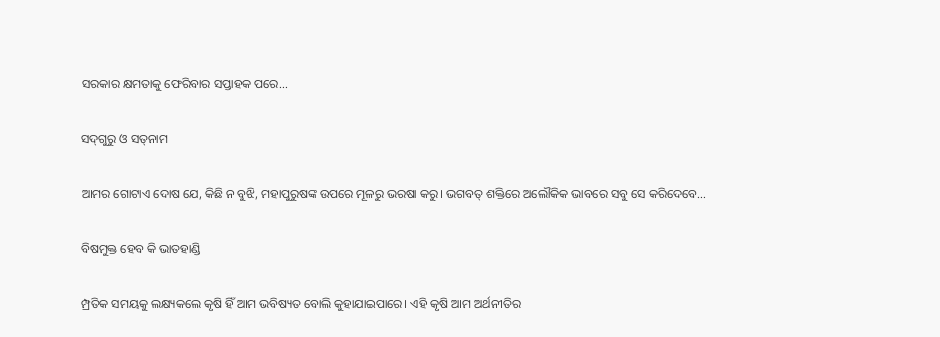ସରକାର କ୍ଷମତାକୁ ଫେରିବାର ସପ୍ତାହକ ପରେ...

ସଦ୍‌ଗୁରୁ ଓ ସତ୍‌ନାମ

ଆମର ଗୋଟାଏ ଦୋଷ ଯେ, କିଛି ନ ବୁଝି, ମହାପୁରୁଷଙ୍କ ଉପରେ ମୂଳରୁ ଭରଷା କରୁ। ଭଗବତ୍‌ ଶକ୍ତିରେ ଅଲୌକିକ ଭାବରେ ସବୁ ସେ କରିଦେବେ...

ବିଷମୁକ୍ତ ହେବ କି ଭାତହାଣ୍ଡି

ମ୍ପ୍ରତିକ ସମୟକୁ ଲକ୍ଷ୍ୟକଲେ କୃଷି ହିଁ ଆମ ଭବିଷ୍ୟତ ବୋଲି କୁହାଯାଇପାରେ। ଏହି କୃଷି ଆମ ଅର୍ଥନୀତିର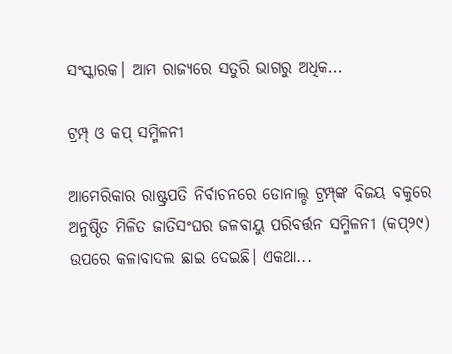ସଂସ୍କାରକ। ଆମ ରାଜ୍ୟରେ ସତୁରି ଭାଗରୁ ଅଧିକ...

ଟ୍ରମ୍ପ୍‌ ଓ କପ୍‌ ସମ୍ମିଳନୀ

ଆମେରିକାର ରାଷ୍ଟ୍ରପତି ନିର୍ବାଚନରେ ଡୋନାଲ୍ଡ ଟ୍ରମ୍ପ୍‌ଙ୍କ ବିଜୟ ବକୁରେ ଅନୁଷ୍ଠିତ ମିଳିତ ଜାତିସଂଘର ଜଳବାୟୁ ପରିବର୍ତ୍ତନ ସମ୍ମିଳନୀ (କପ୍‌୨୯) ଉପରେ କଳାବାଦଲ ଛାଇ ଦେଇଛି। ଏକଥା...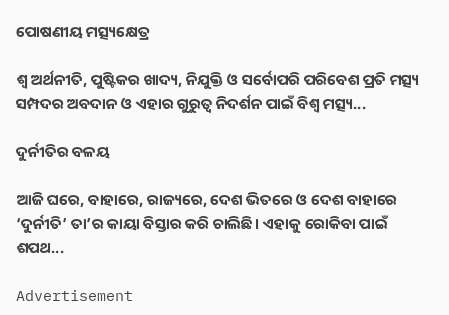ପୋଷଣୀୟ ମତ୍ସ୍ୟକ୍ଷେତ୍ର

ଶ୍ୱ ଅର୍ଥନୀତି, ପୁଷ୍ଟିକର ଖାଦ୍ୟ, ନିଯୁକ୍ତି ଓ ସର୍ବୋପରି ପରିବେଶ ପ୍ରତି ମତ୍ସ୍ୟ ସମ୍ପଦର ଅବଦାନ ଓ ଏହାର ଗୁରୁତ୍ୱ ନିଦର୍ଶନ ପାଇଁ ବିଶ୍ୱ ମତ୍ସ୍ୟ...

ଦୁର୍ନୀତିର ବଳୟ

ଆଜି ଘରେ, ବାହାରେ, ରାଜ୍ୟରେ, ଦେଶ ଭିତରେ ଓ ଦେଶ ବାହାରେ ‘ଦୁର୍ନୀତି’ ତା’ର କାୟା ବିସ୍ତାର କରି ଚାଲିଛି। ଏହାକୁ ରୋକିବା ପାଇଁ ଶପଥ...

Advertisement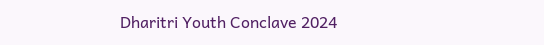Dharitri Youth Conclave 2024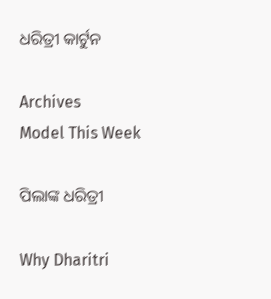ଧରିତ୍ରୀ କାର୍ଟୁନ

Archives
Model This Week

ପିଲାଙ୍କ ଧରିତ୍ରୀ

Why Dharitri